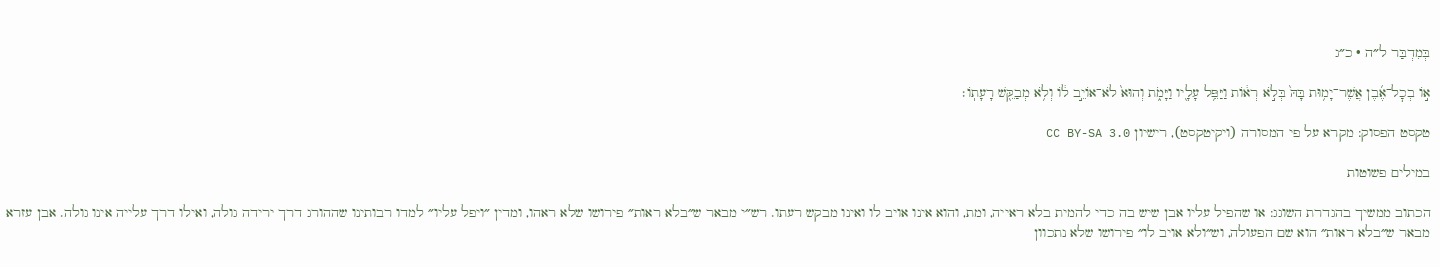בְּמִדְבַּר ל״ה · כ״ג

א֣וֹ בְכׇל־אֶ֜בֶן אֲשֶׁר־יָמ֥וּת בָּהּ֙ בְּלֹ֣א רְא֔וֹת וַיַּפֵּ֥ל עָלָ֖יו וַיָּמֹ֑ת וְהוּא֙ לֹא־אוֹיֵ֣ב ל֔וֹ וְלֹ֥א מְבַקֵּ֖שׁ רָעָתֽוֹ׃

טקסט הפסוק: מקרא על פי המסורה (ויקיטקסט), רישיון CC BY-SA 3.0

במילים פשוטות

הכתוב ממשיך בהגדרת השוגג: או שהפיל עליו אבן שיש בה כדי להמית בלא ראייה, ומת, והוא אינו אויב לו ואינו מבקש רעתו. רש״י מבאר ש״בלא ראות״ פירושו שלא ראהו, ומדין ״ויפל עליו״ למדו רבותינו שההורג דרך ירידה גולה, ואילו דרך עלייה אינו גולה. אבן עזרא מבאר ש״בלא ראות״ הוא שם הפעולה, וש״ולא אויב לו״ פירושו שלא נתכוון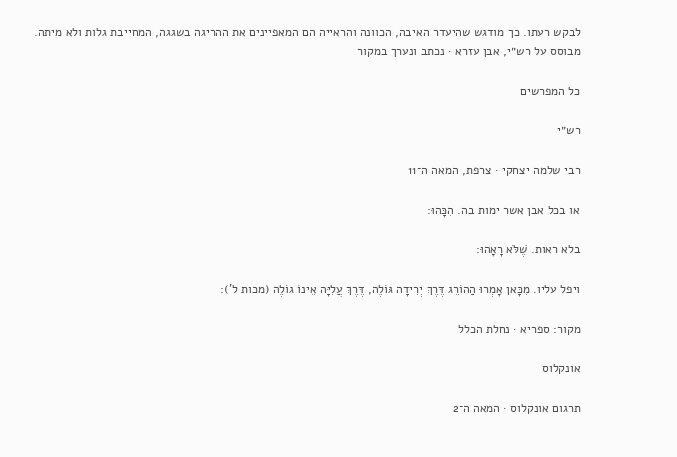לבקש רעתו. כך מודגש שהיעדר האיבה, הכוונה והראייה הם המאפיינים את ההריגה בשגגה, המחייבת גלות ולא מיתה.
מבוסס על רש״י, אבן עזרא · נכתב ונערך במקור

כל המפרשים

רש״י

רבי שלמה יצחקי · צרפת, המאה ה־11

או בכל אבן אשר ימות בה. הִכָּהוּ:

בלא ראות. שֶׁלֹּא רָאָהוּ:

ויפל עליו. מִכָּאן אָמְרוּ הַהוֹרֵג דֶּרֶךְ יְרִידָה גּוֹלֶה, דֶּרֶךְ עֲלִיָּה אֵינוֹ גוֹלֶה (מכות ל'):

מקור: ספריא · נחלת הכלל

אונקלוס

תרגום אונקלוס · המאה ה־2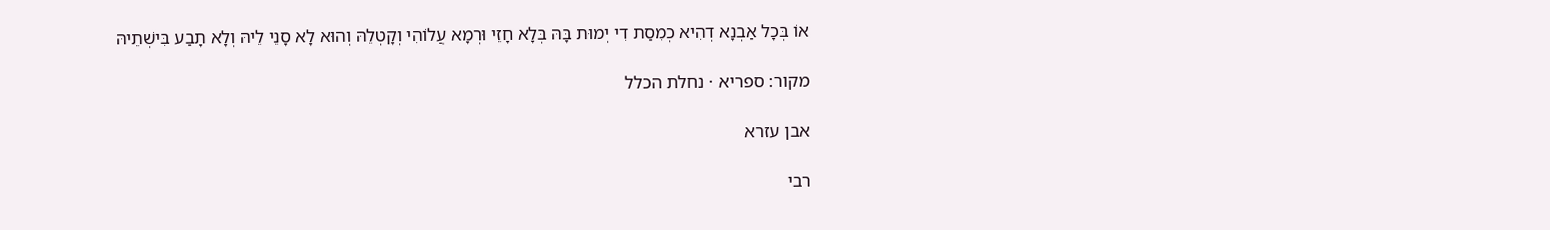אוֹ בְּכָל אַבְנָא דְהִיא כְמִסַת דִי יְמוּת בָּהּ בְּלָא חָזֵי וּרְמָא עֲלוֹהִי וְקָטְלֵהּ וְהוּא לָא סָנֵי לֵיהּ וְלָא תָבַע בִּישְׁתֵיהּ

מקור: ספריא · נחלת הכלל

אבן עזרא

רבי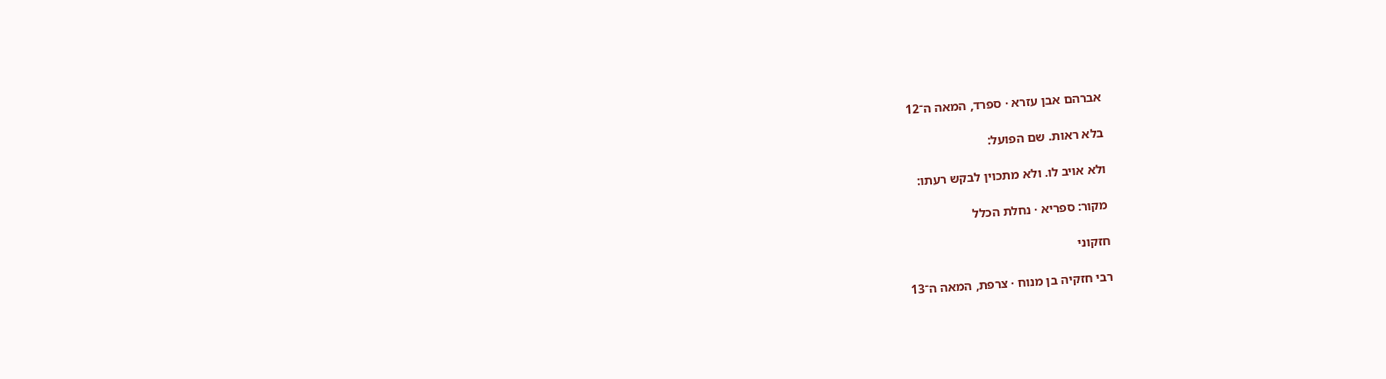אברהם אבן עזרא · ספרד, המאה ה־12

בלא ראות. שם הפועל:

ולא אויב לו. ולא מתכוין לבקש רעתו:

מקור: ספריא · נחלת הכלל

חזקוני

רבי חזקיה בן מנוח · צרפת, המאה ה־13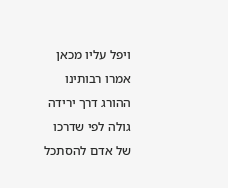ויפל עליו מכאן אמרו רבותינו ההורג דרך ירידה גולה לפי שדרכו של אדם להסתכל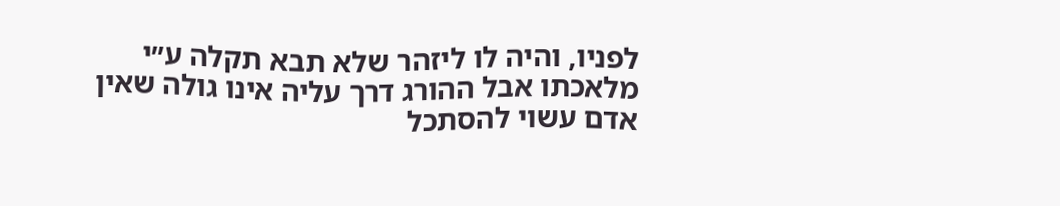לפניו, והיה לו ליזהר שלא תבא תקלה ע״י מלאכתו אבל ההורג דרך עליה אינו גולה שאין אדם עשוי להסתכל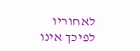לאחוריו לפיכך אינו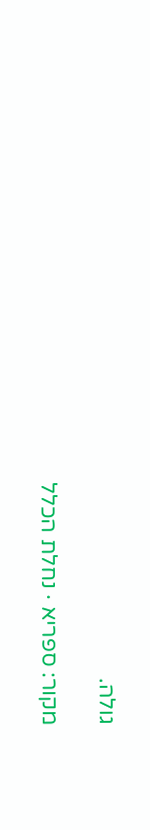גולה.

מקור: ספריא · נחלת הכלל